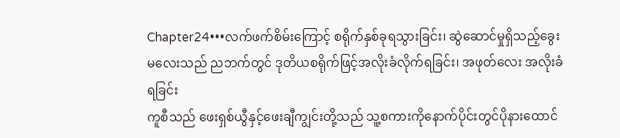Chapter24•••လက်ဖက်စိမ်းကြောင့် စရိုက်နှစ်ခုရသွားခြင်း၊ ဆွဲဆောင်မှုရှိသည့်ခွေးမလေးသည် ညဘက်တွင် ဒုတိယစရိုက်ဖြင့်အလိုးခံလိုက်ရခြင်း၊ အဖုတ်လေး အလိုးခံရခြင်း
ကူစီသည် ဖေးရှစ်ယွီနှင့်ဖေးချီကျွင်းတို့သည် သူ့စကားကိုနောက်ပိုင်းတွင်ပိုနားထောင်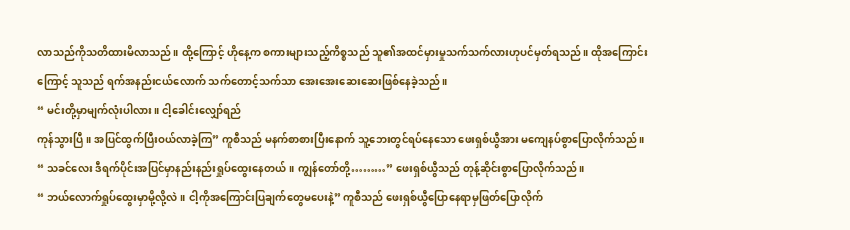လာသည်ကိုသတိထားမိလာသည်။ ထို့ကြောင့် ဟိုနေ့က စကားများသည့်ကိစ္စသည် သူ၏အထင်မှားမှုသက်သက်လားဟုပင်မှတ်ရသည်။ ထိုအကြောင်းကြောင့် သူသည် ရက်အနည်းငယ်လောက် သက်တောင့်သက်သာ အေးအေးဆေးဆေးဖြစ်နေခဲ့သည်။
“ မင်းတို့မှာမျက်လုံးပါလား။ ငါ့ခေါင်းလျှော်ရည်
ကုန်သွားပြီ။ အပြင်ထွက်ပြီးဝယ်လာခဲ့ကြ” ကူစီသည် မနက်စာစားပြီးနောက် သူ့ဘေးတွင်ရပ်နေသော ဖေးရှစ်ယွီအား မကျေနပ်စွာပြောလိုက်သည်။
“ သခင်လေး ဒီရက်ပိုင်းအပြင်မှာနည်းနည်းရှုပ်ထွေးနေတယ်။ ကျွန်တော်တို့………” ဖေးရှစ်ယွီသည် တုန့်ဆိုင်းစွာပြောလိုက်သည်။
“ ဘယ်လောက်ရှုပ်ထွေးမှာမို့လို့လဲ။ ငါ့ကိုအကြောင်းပြချက်တွေမပေးနဲ့” ကူစီသည် ဖေးရှစ်ယွီပြောနေရာမှဖြတ်ပြောလိုက်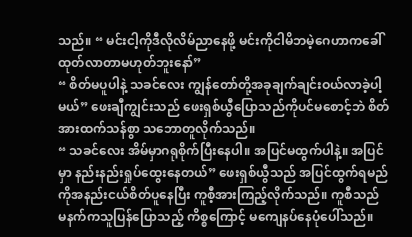သည်။ “ မင်းငါ့ကိုဒီလိုလိမ်ညာနေဖို့ မင်းကိုငါမိဘမဲ့ဂေဟာကခေါ်ထုတ်လာတာမဟုတ်ဘူးနော်”
“ စိတ်မပူပါနဲ့ သခင်လေး ကျွန်တော်တို့အခုချက်ချင်းဝယ်လာခဲ့ပါ့မယ်” ဖေးချီကျွင်းသည် ဖေးရှစ်ယွီပြောသည်ကိုပင်မစောင့်ဘဲ စိတ်အားထက်သန်စွာ သဘောတူလိုက်သည်။
“ သခင်လေး အိမ်မှာဂရုစိုက်ပြီးနေပါ။ အပြင်မထွက်ပါနဲ့။ အပြင်မှာ နည်းနည်းရှုပ်ထွေးနေတယ်” ဖေးရှစ်ယွီသည် အပြင်ထွက်ရမည်ကိုအနည်းငယ်စိတ်ပူနေပြီး ကူစီ့အားကြည့်လိုက်သည်။ ကူစီသည် မနက်ကသူပြန်ပြောသည့် ကိစ္စကြောင့် မကျေနပ်နေပုံပေါ်သည်။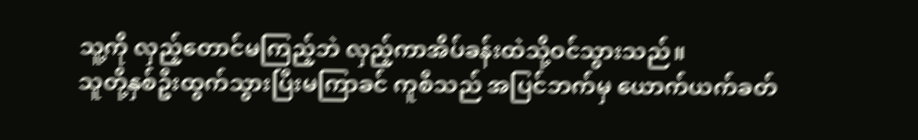သူ့ကို လှည့်တောင်မကြည့်ဘဲ လှည့်ကာအိပ်ခန်းထဲသို့ဝင်သွားသည်။
သူတို့နှစ်ဦးထွက်သွားပြီးမကြာခင် ကူစီသည် အပြင်ဘက်မှ ယောက်ယက်ခတ်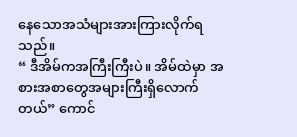နေသောအသံများအားကြားလိုက်ရသည်။
“ ဒီအိမ်ကအကြီးကြီးပဲ။ အိမ်ထဲမှာ အစားအစာတွေအများကြီးရှိလောက်တယ်” ကောင်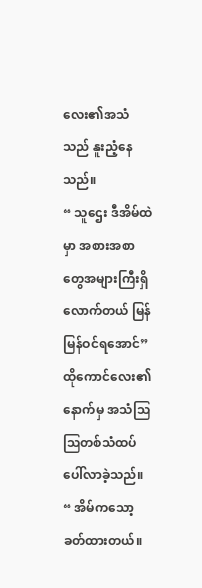လေး၏အသံသည် နူးညံ့နေသည်။
“ သူဌေး ဒီအိမ်ထဲမှာ အစားအစာတွေအများကြီးရှိလောက်တယ် မြန်မြန်ဝင်ရအောင်” ထိုကောင်လေး၏နောက်မှ အသံဩဩတစ်သံထပ်ပေါ်လာခဲ့သည်။
“ အိမ်ကသော့ခတ်ထားတယ်။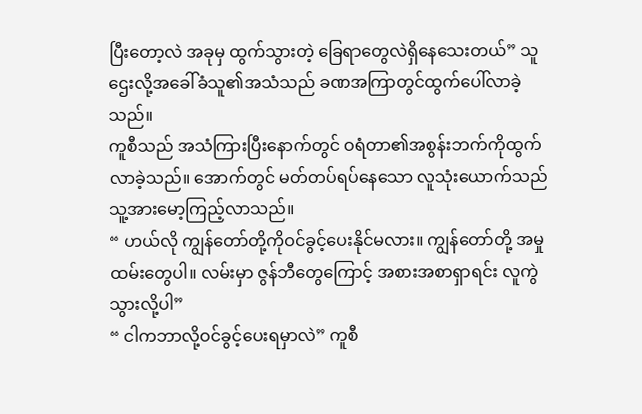ပြီးတော့လဲ အခုမှ ထွက်သွားတဲ့ ခြေရာတွေလဲရှိနေသေးတယ်” သူဌေးလို့အခေါ်ခံသူ၏အသံသည် ခဏအကြာတွင်ထွက်ပေါ်လာခဲ့သည်။
ကူစီသည် အသံကြားပြီးနောက်တွင် ဝရံတာ၏အစွန်းဘက်ကိုထွက်လာခဲ့သည်။ အောက်တွင် မတ်တပ်ရပ်နေသော လူသုံးယောက်သည် သူ့အားမော့ကြည့်လာသည်။
“ ဟယ်လို ကျွန်တော်တို့ကိုဝင်ခွင့်ပေးနိုင်မလား။ ကျွန်တော်တို့ အမှုထမ်းတွေပါ။ လမ်းမှာ ဇွန်ဘီတွေကြောင့် အစားအစာရှာရင်း လူကွဲသွားလို့ပါ”
“ ငါကဘာလို့ဝင်ခွင့်ပေးရမှာလဲ” ကူစီ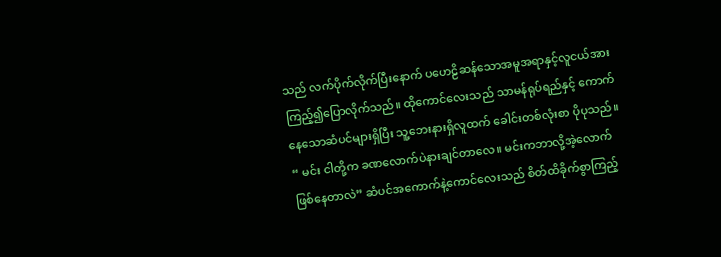သည် လက်ပိုက်လိုက်ပြီးနောက် ပဟေဠိဆန်သောအမူအရာနှင့်လူငယ်အား ကြည့်၍ပြောလိုက်သည်။ ထိုကောင်လေးသည် သာမန်ရုပ်ရည်နှင့် ကောက်နေသောဆံပင်များရှိပြီး သူ့ဘေးနားရှိလူထက် ခေါင်းတစ်လုံးစာ ပိုပုသည်။
“ မင်း ငါတို့က ခဏလောက်ပဲနားချင်တာလေ။ မင်းကဘာလို့အဲ့လောက်ဖြစ်နေတာလဲ” ဆံပင်အကောက်နဲ့ကောင်လေးသည် စိတ်ထိခိုက်စွာကြည့်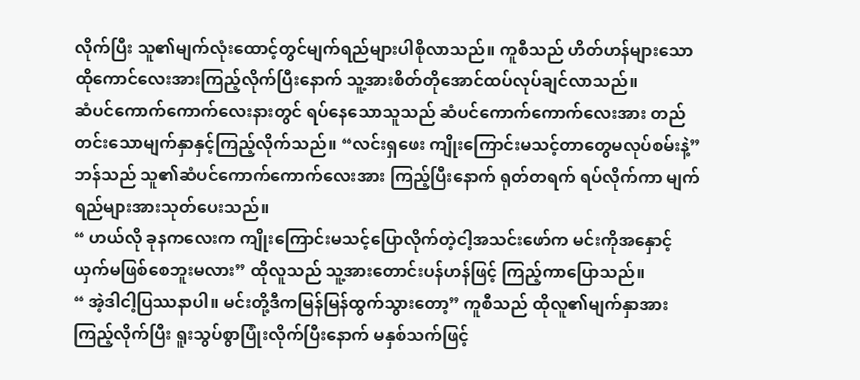လိုက်ပြီး သူ၏မျက်လုံးထောင့်တွင်မျက်ရည်များပါစိုလာသည်။ ကူစီသည် ဟိတ်ဟန်များသော ထိုကောင်လေးအားကြည့်လိုက်ပြီးနောက် သူ့အားစိတ်တိုအောင်ထပ်လုပ်ချင်လာသည်။
ဆံပင်ကောက်ကောက်လေးနားတွင် ရပ်နေသောသူသည် ဆံပင်ကောက်ကောက်လေးအား တည်တင်းသောမျက်နှာနှင့်ကြည့်လိုက်သည်။ “လင်းရှဖေး ကျိုးကြောင်းမသင့်တာတွေမလုပ်စမ်းနဲ့” ဘန်သည် သူ၏ဆံပင်ကောက်ကောက်လေးအား ကြည့်ပြီးနောက် ရုတ်တရက် ရပ်လိုက်ကာ မျက်ရည်များအားသုတ်ပေးသည်။
“ ဟယ်လို ခုနကလေးက ကျိုးကြောင်းမသင့်ပြောလိုက်တဲ့ငါ့အသင်းဖော်က မင်းကိုအနှောင့်ယှက်မဖြစ်စေဘူးမလား” ထိုလူသည် သူ့အားတောင်းပန်ဟန်ဖြင့် ကြည့်ကာပြောသည်။
“ အဲ့ဒါငါ့ပြဿနာပါ။ မင်းတို့ဒီကမြန်မြန်ထွက်သွားတော့” ကူစီသည် ထိုလူ၏မျက်နှာအားကြည့်လိုက်ပြီး ရူးသွပ်စွာပြုံးလိုက်ပြီးနောက် မနှစ်သက်ဖြင့်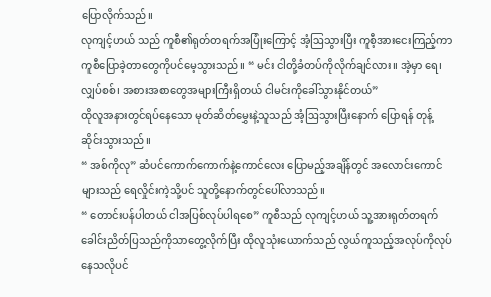ပြောလိုက်သည်။
လုကျင့်ဟယ် သည် ကူစီ၏ရုတ်တရက်အပြုံးကြောင့် အံ့ဩသွားပြီး ကူစီ့အားငေးကြည့်ကာ ကူစီပြောခဲ့တာတွေကိုပင်မေ့သွားသည်။ “ မင်း ငါတို့ခံတပ်ကိုလိုက်ချင်လား။ အဲ့မှာ ရေ၊ လျှပ်စစ်၊ အစားအစာတွေအများကြီးရှိတယ် ငါမင်းကိုခေါ်သွားနိုင်တယ်”
ထိုလူအနားတွင်ရပ်နေသော မုတ်ဆိတ်မွှေးနဲ့သူသည် အံ့ဩသွားပြီးနောက် ပြောရန် တုန့်ဆိုင်းသွားသည်။
“ အစ်ကိုလု” ဆံပင်ကောက်ကောက်နဲ့ကောင်လေး ပြောမည့်အချိန်တွင် အလောင်းကောင်များသည် ရေလှိုင်းကဲ့သို့ပင် သူတို့နောက်တွင်ပေါ်လာသည်။
“ တောင်းပန်ပါတယ် ငါအပြစ်လုပ်ပါရစေ” ကူစီသည် လုကျင့်ဟယ် သူ့အားရုတ်တရက်ခေါင်းညိတ်ပြသည်ကိုသာတွေ့လိုက်ပြီး ထိုလူသုံးယောက်သည် လွယ်ကူသည့်အလုပ်ကိုလုပ်နေသလိုပင်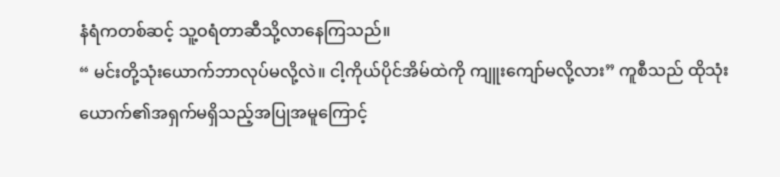နံရံကတစ်ဆင့် သူ့ဝရံတာဆီသို့လာနေကြသည်။
“ မင်းတို့သုံးယောက်ဘာလုပ်မလို့လဲ။ ငါ့ကိုယ်ပိုင်အိမ်ထဲကို ကျူးကျော်မလို့လား” ကူစီသည် ထိုသုံးယောက်၏အရှက်မရှိသည့်အပြုအမူကြောင့်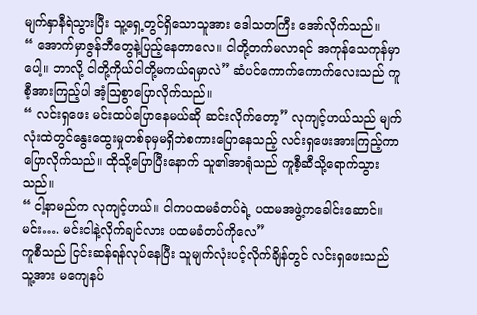မျက်နှာနီရဲသွားပြီး သူ့ရှေ့တွင်ရှိသောသူအား ဒေါသတကြီး အော်လိုက်သည်။
“ အောက်မှာဇွန်ဘီတွေနဲ့ပြည့်နေတာလေ။ ငါတို့တက်မလာရင် အကုန်သေကုန်မှာပေါ့။ ဘာလို့ ငါတို့ကိုယ်ငါတို့မကယ်ရမှာလဲ” ဆံပင်ကောက်ကောက်လေးသည် ကူစီ့အားကြည့်ပါ အံ့ဩစွာပြောလိုက်သည်။
“ လင်းရှဖေး မင်းထပ်ပြောနေမယ်ဆို ဆင်းလိုက်တော့” လုကျင့်ဟယ်သည် မျက်လုံးထဲတွင်နွေးထွေးမှုတစ်ခုမှမရှိဘဲစကားပြောနေသည့် လင်းရှဖေးအားကြည့်ကာ ပြောလိုက်သည်။ ထိုသို့ပြောပြီးနောက် သူ၏အာရုံသည် ကူစီ့ဆီသို့ရောက်သွားသည်။
“ ငါ့နာမည်က လုကျင့်ဟယ်။ ငါကပထမခံတပ်ရဲ့ ပထမအဖွဲ့ကခေါင်းဆောင်။ မင်း…. မင်းငါနဲ့လိုက်ချင်လား ပထမခံတပ်ကိုလေ”
ကူစီသည် ငြင်းဆန်ရန်လုပ်နေပြီး သူမျက်လုံးပင့်လိုက်ချိန်တွင် လင်းရှဖေးသည် သူ့အား မကျေနပ်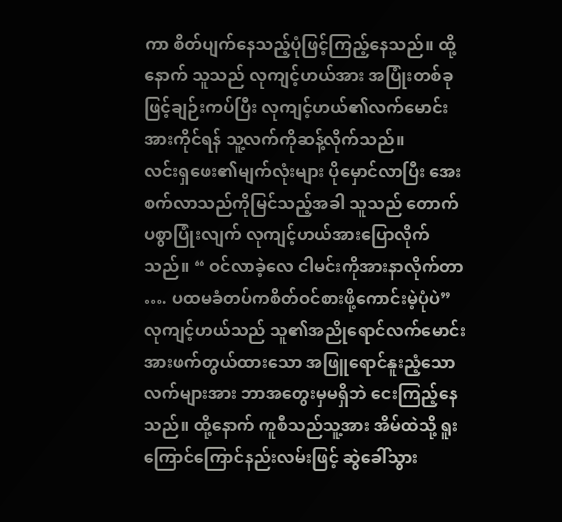ကာ စိတ်ပျက်နေသည့်ပုံဖြင့်ကြည့်နေသည်။ ထို့နောက် သူသည် လုကျင့်ဟယ်အား အပြုံးတစ်ခုဖြင့်ချဉ်းကပ်ပြီး လုကျင့်ဟယ်၏လက်မောင်းအားကိုင်ရန် သူ့လက်ကိုဆန့်လိုက်သည်။
လင်းရှဖေး၏မျက်လုံးများ ပိုမှောင်လာပြီး အေးစက်လာသည်ကိုမြင်သည့်အခါ သူသည် တောက်ပစွာပြုံးလျက် လုကျင့်ဟယ်အားပြောလိုက်သည်။ “ ဝင်လာခဲ့လေ ငါမင်းကိုအားနာလိုက်တာ …. ပထမခံတပ်ကစိတ်ဝင်စားဖို့ကောင်းမဲ့ပုံပဲ”
လုကျင့်ဟယ်သည် သူ၏အညိုရောင်လက်မောင်းအားဖက်တွယ်ထားသော အဖြူရောင်နူးညံ့သောလက်များအား ဘာအတွေးမှမရှိဘဲ ငေးကြည့်နေသည်။ ထို့နောက် ကူစီသည်သူ့အား အိမ်ထဲသို့ ရူးကြောင်ကြောင်နည်းလမ်းဖြင့် ဆွဲခေါ်သွား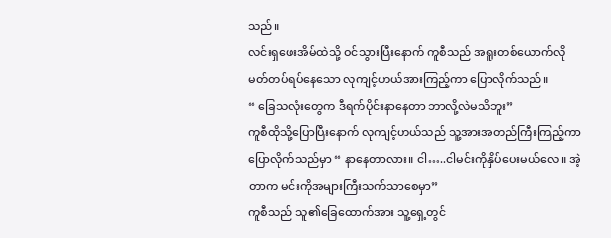သည်။
လင်းရှဖေးအိမ်ထဲသို့ ဝင်သွားပြီးနောက် ကူစီသည် အရူးတစ်ယောက်လို မတ်တပ်ရပ်နေသော လုကျင့်ဟယ်အားကြည့်ကာ ပြောလိုက်သည်။
“ ခြေသလုံးတွေက ဒီရက်ပိုင်းနာနေတာ ဘာလို့လဲမသိဘူး”
ကူစီထိုသို့ပြောပြီးနောက် လုကျင့်ဟယ်သည် သူ့အားအတည်ကြီးကြည့်ကာ ပြောလိုက်သည်မှာ “ နာနေတာလား။ ငါ…..ငါမင်းကိုနှိပ်ပေးမယ်လေ။ အဲ့တာက မင်းကိုအများကြီးသက်သာစေမှာ”
ကူစီသည် သူ၏ခြေထောက်အား သူ့ရှေ့တွင်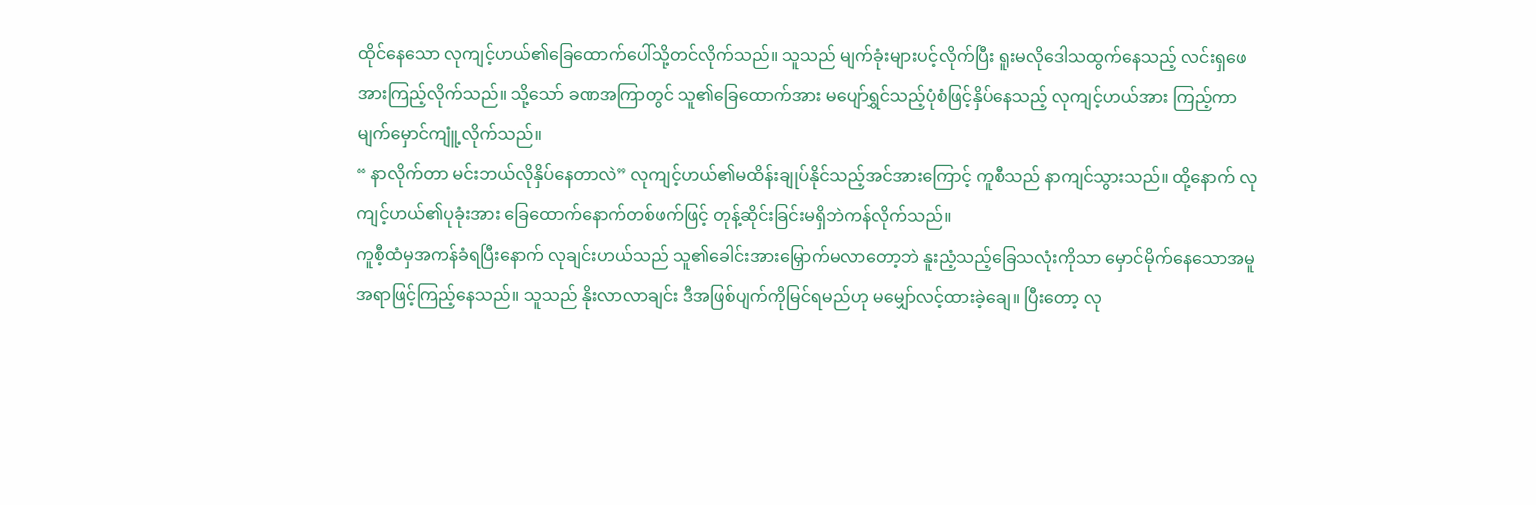ထိုင်နေသော လုကျင့်ဟယ်၏ခြေထောက်ပေါ်သို့တင်လိုက်သည်။ သူသည် မျက်ခုံးများပင့်လိုက်ပြီး ရူးမလိုဒေါသထွက်နေသည့် လင်းရှဖေအားကြည့်လိုက်သည်။ သို့သော် ခဏအကြာတွင် သူ၏ခြေထောက်အား မပျော်ရွှင်သည့်ပုံစံဖြင့်နှိပ်နေသည့် လုကျင့်ဟယ်အား ကြည့်ကာ မျက်မှောင်ကျူံ့လိုက်သည်။
“ နာလိုက်တာ မင်းဘယ်လိုနှိပ်နေတာလဲ” လုကျင့်ဟယ်၏မထိန်းချုပ်နိုင်သည့်အင်အားကြောင့် ကူစီသည် နာကျင်သွားသည်။ ထို့နောက် လုကျင့်ဟယ်၏ပုခုံးအား ခြေထောက်နောက်တစ်ဖက်ဖြင့် တုန့်ဆိုင်းခြင်းမရှိဘဲကန်လိုက်သည်။
ကူစီ့ထံမှအကန်ခံရပြီးနောက် လုချင်းဟယ်သည် သူ၏ခေါင်းအားမြှောက်မလာတော့ဘဲ နူးညံ့သည့်ခြေသလုံးကိုသာ မှောင်မိုက်နေသောအမူအရာဖြင့်ကြည့်နေသည်။ သူသည် နိုးလာလာချင်း ဒီအဖြစ်ပျက်ကိုမြင်ရမည်ဟု မမျှော်လင့်ထားခဲ့ချေ။ ပြီးတော့ လု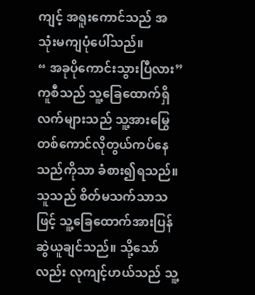ကျင့် အရူးကောင်သည် အသုံးမကျပုံပေါ်သည်။
“ အခုပိုကောင်းသွားပြီလား” ကူစီသည် သူ့ခြေထောက်ရှိလက်များသည် သူ့အားမြွေတစ်ကောင်လိုတွယ်ကပ်နေသည်ကိုသာ ခံစား၍ရသည်။ သူသည် စိတ်မသက်သာသဖြင့် သူ့ခြေထောက်အားပြန်ဆွဲယူချင်သည်။ သို့သော်လည်း လုကျင့်ဟယ်သည် သူ့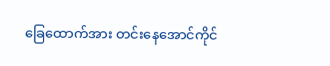ခြေထောက်အား တင်းနေအောင်ကိုင်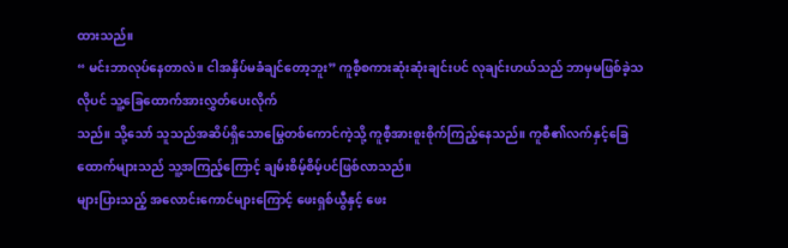ထားသည်။
“ မင်းဘာလုပ်နေတာလဲ။ ငါအနှိပ်မခံချင်တော့ဘူး” ကူစီ့စကားဆုံးဆုံးချင်းပင် လုချင်းဟယ်သည် ဘာမှမဖြစ်ခဲ့သလိုပင် သူ့ခြေထောက်အားလွှတ်ပေးလိုက်
သည်။ သို့သော် သူသည်အဆိပ်ရှိသောမြွေတစ်ကောင်ကဲ့သို့ ကူစီ့အားစူးစိုက်ကြည့်နေသည်။ ကူစီ၏လက်နှင့်ခြေထောက်များသည် သူ့အကြည့်ကြောင့် ချမ်းစိမ့်စိမ့်ပင်ဖြစ်လာသည်။
များပြားသည့် အလောင်းကောင်များကြောင့် ဖေးရှစ်ယွီနှင့် ဖေး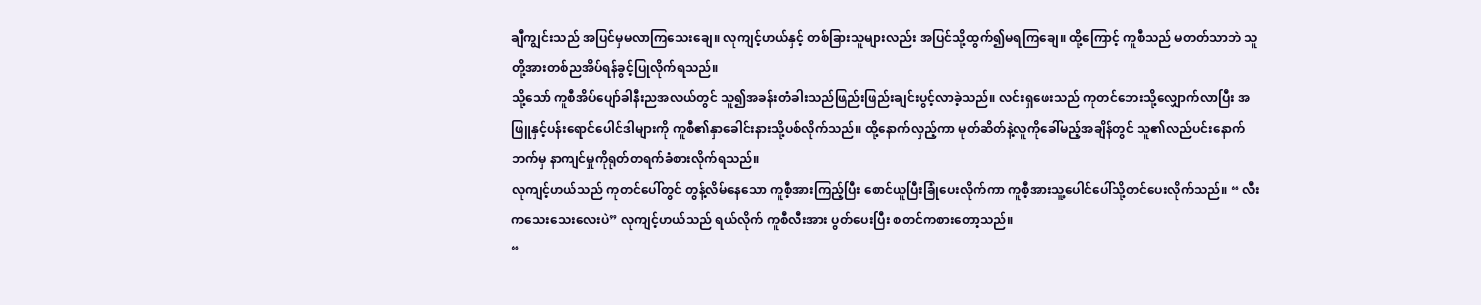ချီကျွင်းသည် အပြင်မှမလာကြသေးချေ။ လုကျင့်ဟယ်နှင့် တစ်ခြားသူများလည်း အပြင်သို့ထွက်၍မရကြချေ။ ထို့ကြောင့် ကူစီသည် မတတ်သာဘဲ သူတို့အားတစ်ညအိပ်ရန်ခွင့်ပြုလိုက်ရသည်။
သို့သော် ကူစီအိပ်ပျော်ခါနီးညအလယ်တွင် သူ၍အခန်းတံခါးသည်ဖြည်းဖြည်းချင်းပွင့်လာခဲ့သည်။ လင်းရှဖေးသည် ကုတင်ဘေးသို့လျှောက်လာပြီး အဖြူနှင့်ပန်းရောင်ပေါင်ဒါများကို ကူစီ၏နှာခေါင်းနားသို့ပစ်လိုက်သည်။ ထို့နောက်လှည့်ကာ မုတ်ဆိတ်နဲ့လူကိုခေါ်မည့်အချိန်တွင် သူ၏လည်ပင်းနောက်ဘက်မှ နာကျင်မှုကိုရုတ်တရက်ခံစားလိုက်ရသည်။
လုကျင့်ဟယ်သည် ကုတင်ပေါ်တွင် တွန့်လိမ်နေသော ကူစီ့အားကြည့်ပြီး စောင်ယူပြီးခြုံပေးလိုက်ကာ ကူစီ့အားသူ့ပေါင်ပေါ်သို့တင်ပေးလိုက်သည်။ “ လီးကသေးသေးလေးပဲ” လုကျင့်ဟယ်သည် ရယ်လိုက် ကူစီလီးအား ပွတ်ပေးပြီး စတင်ကစားတော့သည်။
“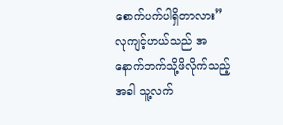စောက်ပက်ပါရှိတာလား” လုကျင့်ဟယ်သည် အနောက်ဘက်သို့ဖိလိုက်သည့်အခါ သူ့လက်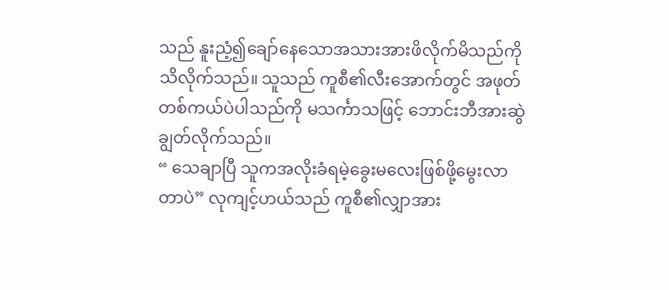သည် နူးညံ့၍ချော်နေသောအသားအားဖိလိုက်မိသည်ကို သိလိုက်သည်။ သူသည် ကူစီ၏လီးအောက်တွင် အဖုတ်တစ်ကယ်ပဲပါသည်ကို မသင်္ကာသဖြင့် ဘောင်းဘီအားဆွဲချွတ်လိုက်သည်။
“ သေချာပြီ သူကအလိုးခံရမဲ့ခွေးမလေးဖြစ်ဖို့မွေးလာတာပဲ” လုကျင့်ဟယ်သည် ကူစီ၏လျှာအား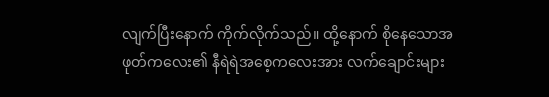လျက်ပြီးနောက် ကိုက်လိုက်သည်။ ထို့နောက် စိုနေသောအဖုတ်ကလေး၏ နီရဲရဲအစေ့ကလေးအား လက်ချောင်းများ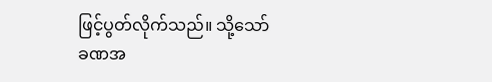ဖြင့်ပွတ်လိုက်သည်။ သို့သော် ခဏအ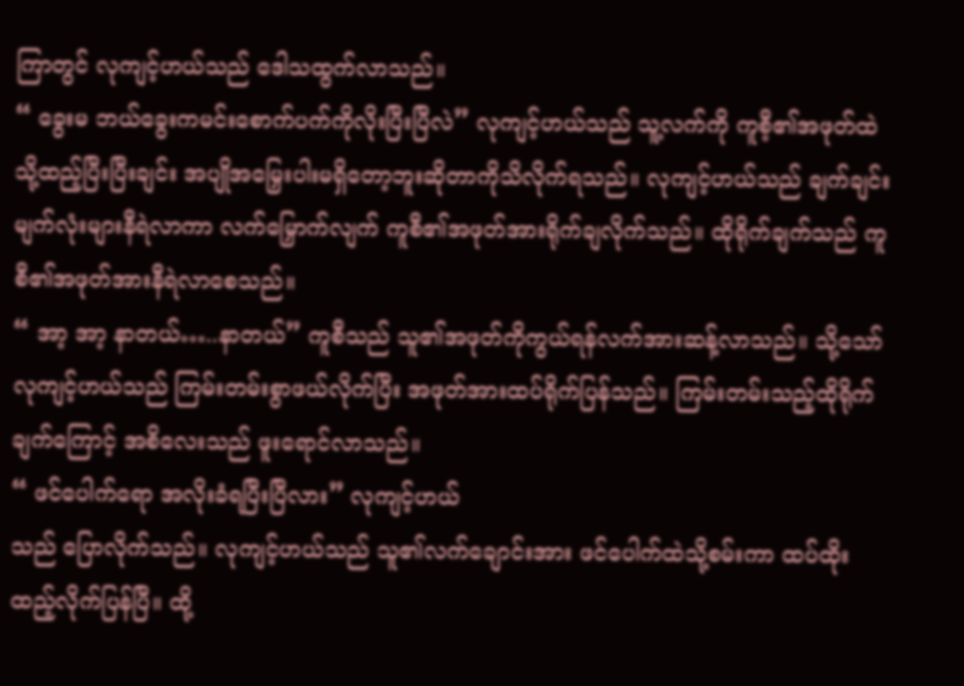ကြာတွင် လုကျင့်ဟယ်သည် ဒေါသထွက်လာသည်။
“ ခွေးမ ဘယ်ခွေးကမင်းစောက်ပက်ကိုလိုးပြီးပြီလဲ” လုကျင့်ဟယ်သည် သူ့လက်ကို ကူစီ့၏အဖုတ်ထဲသို့ထည့်ပြီးပြီးချင်း အပျိုအမြှေးပါးမရှိတော့ဘူးဆိုတာကိုသိလိုက်ရသည်။ လုကျင့်ဟယ်သည် ချက်ချင်းမျက်လုံးများနီရဲလာကာ လက်မြှောက်လျက် ကူစီ၏အဖုတ်အားရိုက်ချလိုက်သည်။ ထိုရိုက်ချက်သည် ကူစီ၏အဖုတ်အားနီရဲလာစေသည်။
“ အာ့ အာ့ နာတယ်…..နာတယ်” ကူစီသည် သူ၏အဖုတ်ကိုကွယ်ရန်လက်အားဆန့်လာသည်။ သို့သော် လုကျင့်ဟယ်သည် ကြမ်းတမ်းစွာဖယ်လိုက်ပြီး အဖုတ်အားထပ်ရိုက်ပြန်သည်။ ကြမ်းတမ်းသည့်ထိုရိုက်ချက်ကြောင့် အစိလေးသည် ဖူးရောင်လာသည်။
“ ဖင်ပေါက်ရော အလိုးခံရပြီးပြီလား” လုကျင့်ဟယ်
သည် ပြောလိုက်သည်။ လုကျင့်ဟယ်သည် သူ၏လက်ချောင်းအား ဖင်ပေါက်ထဲသို့စမ်းကာ ထပ်ထိုးထည့်လိုက်ပြန်ပြီ။ ထို့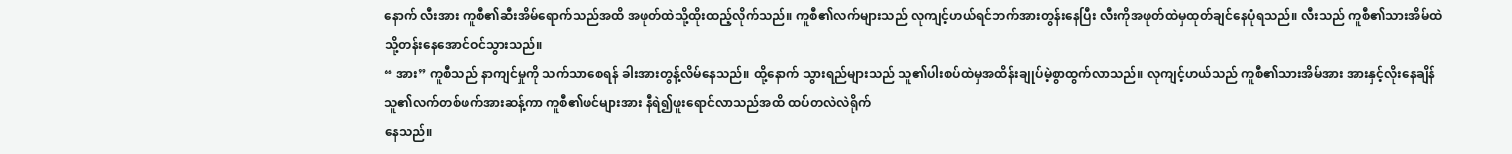နောက် လီးအား ကူစီ၏ဆီးအိမ်ရောက်သည်အထိ အဖုတ်ထဲသို့ထိုးထည့်လိုက်သည်။ ကူစီ၏လက်များသည် လုကျင့်ဟယ်ရင်ဘက်အားတွန်းနေပြီး လီးကိုအဖုတ်ထဲမှထုတ်ချင်နေပုံရသည်။ လီးသည် ကူစီ၏သားအိမ်ထဲသို့တန်းနေအောင်ဝင်သွားသည်။
“ အား” ကူစီသည် နာကျင်မှုကို သက်သာစေရန် ခါးအားတွန့်လိမ်နေသည်။ ထို့နောက် သွားရည်များသည် သူ၏ပါးစပ်ထဲမှအထိန်းချုပ်မဲ့စွာထွက်လာသည်။ လုကျင့်ဟယ်သည် ကူစီ၏သားအိမ်အား အားနှင့်လိုးနေချိန် သူ၏လက်တစ်ဖက်အားဆန့်ကာ ကူစီ၏ဖင်များအား နီရဲ၍ဖူးရောင်လာသည်အထိ ထပ်တလဲလဲရိုက်
နေသည်။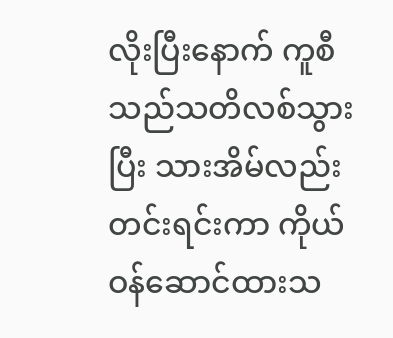လိုးပြီးနောက် ကူစီသည်သတိလစ်သွားပြီး သားအိမ်လည်း တင်းရင်းကာ ကိုယ်ဝန်ဆောင်ထားသ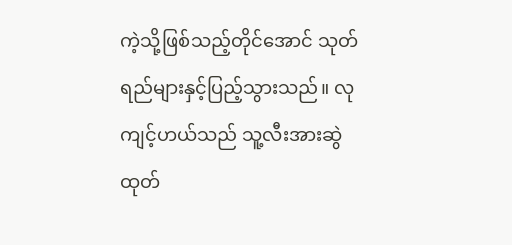ကဲ့သို့ဖြစ်သည့်တိုင်အောင် သုတ်ရည်များနှင့်ပြည့်သွားသည်။ လုကျင့်ဟယ်သည် သူ့လီးအားဆွဲထုတ်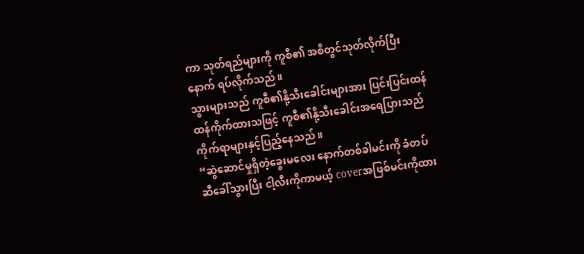ကာ သုတ်ရည်များကို ကူစီ၏ အစိတွင်သုတ်လိုက်ပြီးနောက် ရပ်လိုက်သည်။
သွားများသည် ကူစီ၏နို့သီးခေါင်းများအား ပြင်းပြင်းထန်ထန်ကိုက်ထားသဖြင့် ကူစီ၏နို့သီးခေါင်းအရေပြားသည် ကိုက်ရာများနှင့်ပြည့်နေသည်။
“ဆွဲဆောင်မှုရှိတဲ့ခွေးမလေး နောက်တစ်ခါမင်းကို ခံတပ်ဆီခေါ်သွားပြီး ငါ့လီးကိုကာမယ့် coverအဖြစ်မင်းကိုထား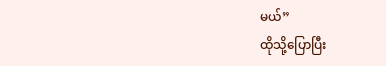မယ်”
ထိုသို့ပြောပြီး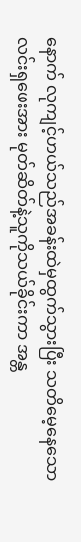နောက် လုကျင့်ဟယ်သည်အခန်းထဲမှထွက်သွားပြီး သတိမေ့နေသော လင်းရှဖေးအား မုတ်ဆိတ်နဲ့သူကိုသယ်ခိုင်းကာ အန္တ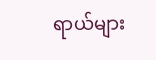ရာယ်များ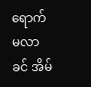ရောက်မလာခင် အိမ်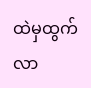ထဲမှထွက်လာ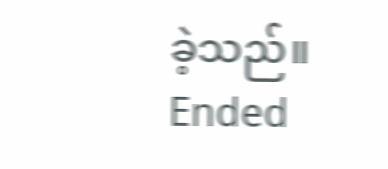ခဲ့သည်။
Ended